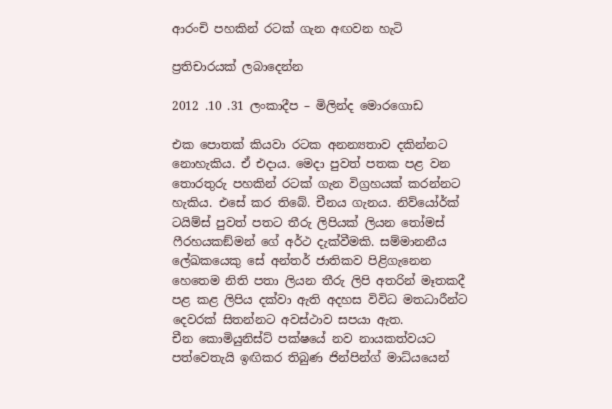ආරංචි පහකින් රටක් ගැන අඟවන හැටි

ප්‍රතිචාරයක් ලබාදෙන්න

2012 .10 .31 ලංකාදීප – මිලින්ද මොරගොඩ

එක පොතක් කියවා රටක අනන්‍යතාව දකින්නට නොහැකිය. ඒ එදාය. මෙදා පුවත් පතක පළ වන තොරතුරු පහකින් රටක් ගැන විග්‍රහයක් කරන්නට හැකිය. එසේ කර තිබේ. චීනය ගැනය. නිව්යෝර්ක් ටයිම්ස් පුවත් පතට තීරු ලිපියක් ලියන තෝමස් ෆීරහයකඞ්මන් ගේ අර්ථ දැක්වීමකි. සම්මානනීය ලේඛකයෙකු සේ අන්තර් ජාතිකව පිළිගැනෙන හෙතෙම නිති පතා ලියන තීරු ලිපි අතරින් මෑතකදී පළ කළ ලිපිය දක්වා ඇති අදහස විවිධ මතධාරීන්ට දෙවරක් සිතන්නට අවස්ථාව සපයා ඇත.
චීන කොමියුනිස්ට් පක්ෂයේ නව නායකත්වයට පත්වෙතැයි ඉඟිකර තිබුණ ජින්පින්ග් මාධ්යයෙන්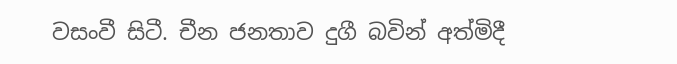වසංවී සිටී. චීන ජනතාව දුගී බවින් අත්මිදී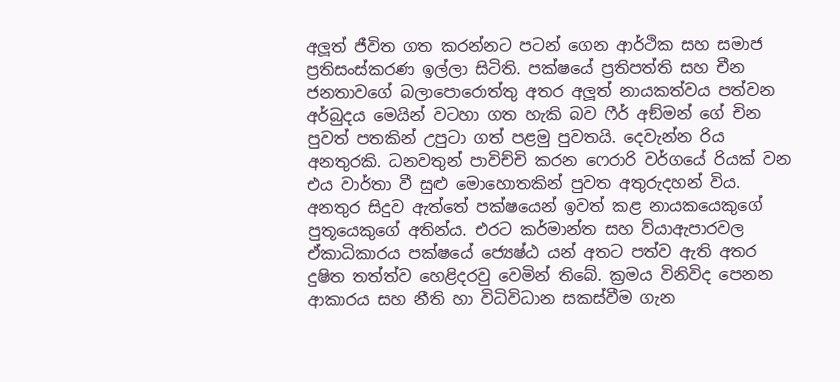අලූත් ජීවිත ගත කරන්නට පටන් ගෙන ආර්ථික සහ සමාජ ප්‍රතිසංස්කරණ ඉල්ලා සිටිති. පක්ෂයේ ප්‍රතිපත්ති සහ චීන ජනතාවගේ බලාපොරොත්තු අතර අලූත් නායකත්වය පත්වන අර්බුදය මෙයින් වටහා ගත හැකි බව ෆීර් අඞ්මන් ගේ චින පුවත් පතකින් උපුටා ගත් පළමු පුවතයි. දෙවැන්න රිය අනතුරකි. ධනවතුන් පාවිච්චි කරන ෆෙරාරි වර්ගයේ රියක් වන එය වාර්තා වී සුළු මොහොතකින් පුවත අතුරුදහන් විය. අනතුර සිදුව ඇත්තේ පක්ෂයෙන් ඉවත් කළ නායකයෙකුගේ පුතූයෙකුගේ අතින්ය. එරට කර්මාන්ත සහ ව්යාඇපාරවල ඒකාධිකාරය පක්ෂයේ ජ්‍යෙෂ්ඨ යන් අතට පත්ව ඇති අතර දුෂිත තත්ත්ව හෙළිදරවු වෙමින් තිබේ. ක්‍රමය විනිවිද පෙනන ආකාරය සහ නීති හා විධිවිධාන සකස්වීම ගැන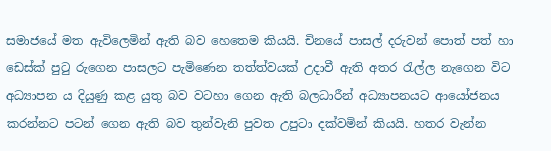සමාජයේ මත ඇවිලෙමින් ඇති බව හෙතෙම කියයි. චිනයේ පාසල් දරුවන් පොත් පත් හා ඩෙස්ක් පුටු රුගෙන පාසලට පැමිණෙන තත්ත්වයක් උදාවී ඇති අතර රැල්ල නැගෙන විට අධ්‍යාපන ය දියුණු කළ යුතු බව වටහා ගෙන ඇති බලධාරීන් අධ්‍යාපනයට ආයෝජනය කරන්නට පටන් ගෙන ඇති බව තුන්වැනි පුවත උපුටා දක්වමින් කියයි. හතර වැන්න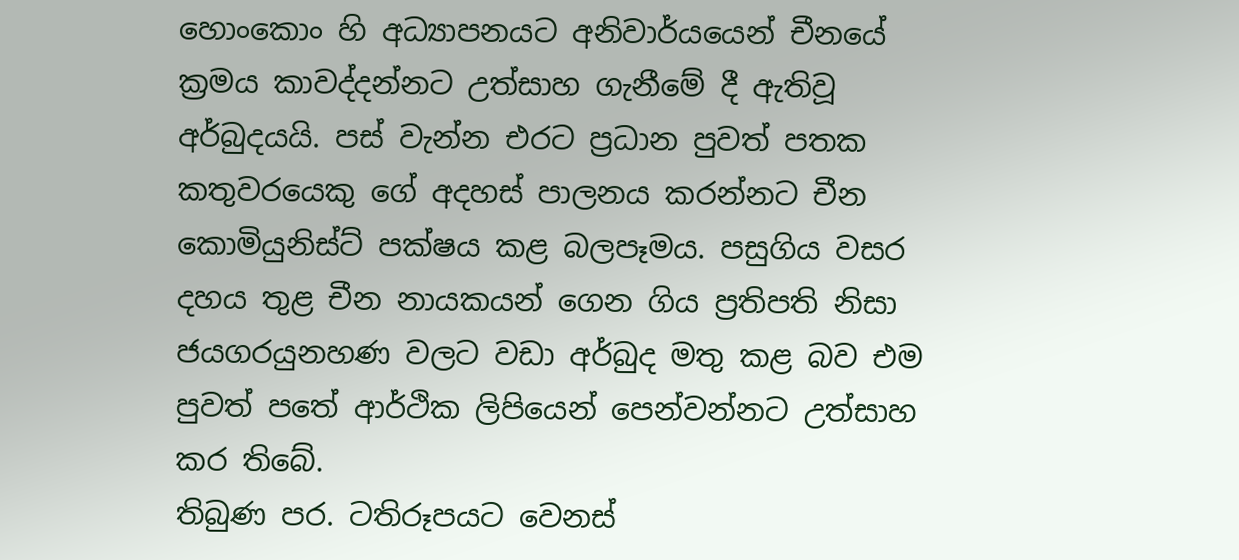හොංකොං හි අධ්‍යාපනයට අනිවාර්යයෙන් චීනයේ ක්‍රමය කාවද්දන්නට උත්සාහ ගැනීමේ දී ඇතිවූ අර්බුදයයි. පස් වැන්න එරට ප්‍රධාන පුවත් පතක කතුවරයෙකු ගේ අදහස් පාලනය කරන්නට චීන කොමියුනිස්ට් පක්ෂය කළ බලපෑමය. පසුගිය වසර දහය තුළ චීන නායකයන් ගෙන ගිය ප්‍රතිපති නිසා ජයගරයුනහණ වලට වඩා අර්බුද මතු කළ බව එම පුවත් පතේ ආර්ථික ලිපියෙන් පෙන්වන්නට උත්සාහ කර තිබේ.
තිබුණ පර. ටතිරූපයට වෙනස්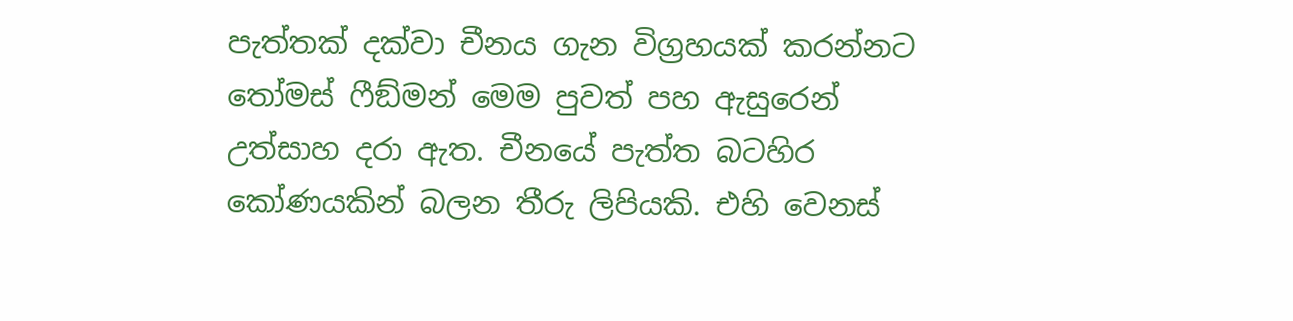පැත්තක් දක්වා චීනය ගැන විග්‍රහයක් කරන්නට තෝමස් ෆීඞ්මන් මෙම පුවත් පහ ඇසුරෙන් උත්සාහ දරා ඇත. චීනයේ පැත්ත බටහිර කෝණයකින් බලන තීරු ලිපියකි. එහි වෙනස්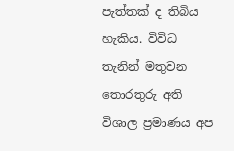පැත්තක් ද තිබිය හැකිය. විවිධ තැනින් මතුවන තොරතුරු අති විශාල ප්‍රමාණය අප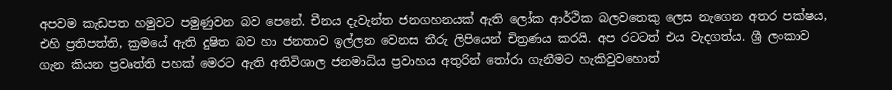අපවම කැඩපත හමුවට පමුණුවන බව පෙනේ. චීනය දැවැන්ත ජනගහනයක් ඇති ලෝක ආර්ථික බලවතෙකු ලෙස නැගෙන අතර පක්ෂය, එහි ප්‍රතිපත්ති, ක්‍රමයේ ඇති දුෂිත බව හා ජනතාව ඉල්ලන වෙනස තීරු ලිපියෙන් චිත්‍රණය කරයි. අප රටටත් එය වැදගත්ය. ශ්‍රී ලංකාව ගැන කියන ප්‍රවෘත්ති පහක් මෙරට ඇති අතිවිශාල ජනමාධ්ය‍ ප්‍රවාහය අතුරින් තෝරා ගැනීමට හැකිවුවහොත්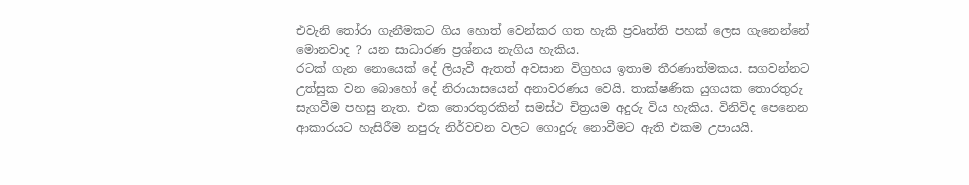එවැනි තෝරා ගැනීමකට ගිය හොත් වෙන්කර ගත හැකි ප්‍රවෘත්ති පහක් ලෙස ගැනෙන්නේ මොනවාද ? යන සාධාරණ ප්‍රශ්නය නැගිය හැකිය.
රටක් ගැන නොයෙක් දේ ලියැවී ඇතත් අවසාන විග්‍රහය ඉතාම තීරණාත්මකය. සගවන්නට උත්සුක වන බොහෝ දේ නිරායාසයෙන් අනාවරණය වෙයි. තාක්ෂණික යුගයක තොරතුරු සැගවීම පහසු නැත. එක තොරතුරකින් සමස්ථ චිත්‍රයම අදුරු විය හැකිය. විනිවිද පෙනෙන ආකාරයට හැසිරීම නපුරු නිර්වචන වලට ගොදුරු නොවීමට ඇති එකම උපායයි.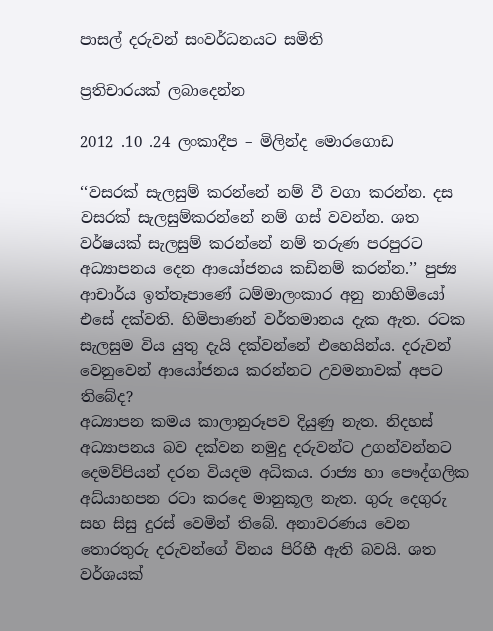පාසල් දරුවන් සංවර්ධනයට සමිති

ප්‍රතිචාරයක් ලබාදෙන්න

2012 .10 .24 ලංකාදීප – මිලින්ද මොරගොඩ

‘‘වසරක් සැලසුම් කරන්නේ නම් වී වගා කරන්න. දස වසරක් සැලසුම්කරන්නේ නම් ගස් වවන්න. ශත වර්ෂයක් සැලසුම් කරන්නේ නම් තරුණ පරපුරට අධ්‍යාපනය දෙන ආයෝජනය කඩිනම් කරන්න.’’ පුජ්‍ය ආචාර්ය ඉත්තෑපාණේ ධම්මාලංකාර අනු නාහිමියෝ එසේ දක්වති. හිමිපාණන් වර්තමානය දැක ඇත. රටක සැලසුම විය යුතු දැයි දක්වන්නේ එහෙයින්ය. දරුවන් වෙනුවෙන් ආයෝජනය කරන්නට උවමනාවක් අපට තිබේද?
අධ්‍යාපන කමය කාලානුරූපව දියුණු නැත. නිදහස් අධ්‍යාපනය බව දක්වන නමුදු දරුවන්ට උගන්වන්නට දෙමව්පියන් දරන වියදම අධිකය. රාජ්‍ය හා පෞද්ගලික අධ්යාහපන රටා කරදෙ මානුකූල නැත. ගුරු දෙගුරු සහ සිසු දුරස් වෙමින් තිබේ. අනාවරණය වෙන තොරතුරු දරුවන්ගේ විනය පිරිහී ඇති බවයි. ශත වර්ශයක්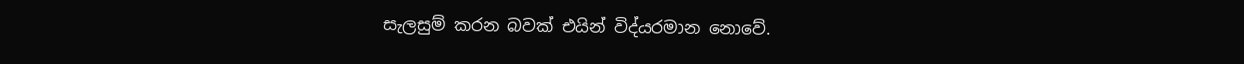සැලසුම් කරන බවක් එයින් විද්යරමාන නොවේ.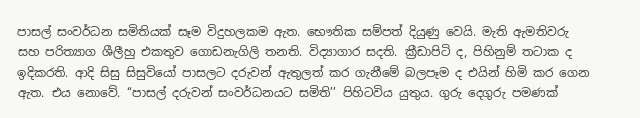පාසල් සංවර්ධන සමිතියක් සෑම විදුහලකම ඇත. භෞතික සම්පත් දියුණු වෙයි. මැති ඇමතිවරු සහ පරිත්‍යාග ශීලීහු එකතුව ගොඩනැගිලි තනති. විද්‍යාගාර සදති. ක්‍රීඩාපිටි ද, පිහිනුම් තටාක ද ඉදිකරති. ආදි සිසු සිසුවියෝ පාසලට දරුවන් ඇතුලත් කර ගැනීමේ බලපෑම ද එයින් හිමි කර ගෙන ඇත. එය නොවේ. ‘‘පාසල් දරුවන් සංවර්ධනයට සමිති’’ පිහිටවිය යුතුය. ගුරු දෙගුරු පමණක්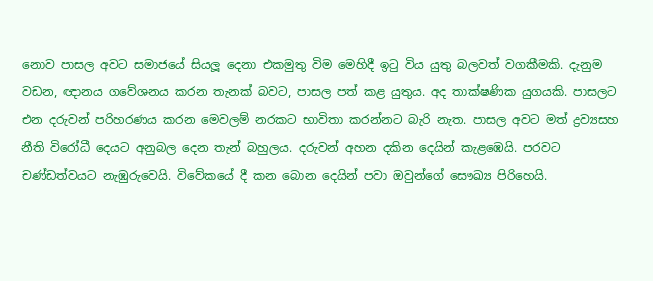නොව පාසල අවට සමාජයේ සියලූ දෙනා එකමුතු විම මෙහිදී ඉටු විය යුතු බලවත් වගකීමකි. දැනුම වඩන, ඥානය ගවේශනය කරන තැනක් බවට, පාසල පත් කළ යුතුය. අද තාක්ෂණික යුගයකි. පාසලට එන දරුවන් පරිහරණය කරන මෙවලම් නරකට භාවිතා කරන්නට බැරි නැත. පාසල අවට මත් ද්‍රව්‍යසහ නීති විරෝධී දෙයට අනුබල දෙන තැන් බහුලය. දරුවන් අහන දකින දෙයින් කැළඹෙයි. පරවට චණ්ඩත්වයට නැඹුරුවෙයි. විවේකයේ දී කන බොන දෙයින් පවා ඔවුන්ගේ සෞඛ්‍ය පිරිහෙයි.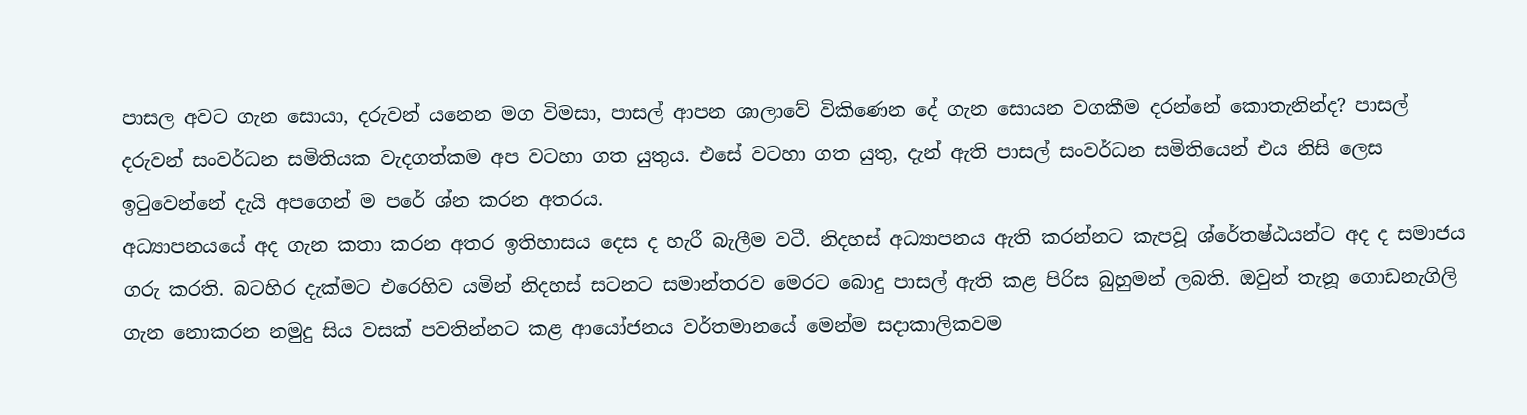පාසල අවට ගැන සොයා, දරුවන් යනෙන මග විමසා, පාසල් ආපන ශාලාවේ විකිණෙන දේ ගැන සොයන වගකීම දරන්නේ කොතැනින්ද? පාසල් දරුවන් සංවර්ධන සමිතියක වැදගත්කම අප වටහා ගත යුතුය. එසේ වටහා ගත යුතු, දැන් ඇති පාසල් සංවර්ධන සමිතියෙන් එය නිසි ලෙස ඉටුවෙන්නේ දැයි අපගෙන් ම පරේ ශ්න කරන අතරය.
අධ්‍යාපනයයේ අද ගැන කතා කරන අතර ඉතිහාසය දෙස ද හැරී බැලීම වටී. නිදහස් අධ්‍යාපනය ඇති කරන්නට කැපවූ ශ්රේතෂ්ඨයන්ට අද ද සමාජය ගරු කරති. බටහිර දැක්මට එරෙහිව යමින් නිදහස් සටනට සමාන්තරව මෙරට බොදු පාසල් ඇති කළ පිරිස බුහුමන් ලබති. ඔවුන් තැනූ ගොඩනැගිලි ගැන නොකරන නමුදු සිය වසක් පවතින්නට කළ ආයෝජනය වර්තමානයේ මෙන්ම සදාකාලිකවම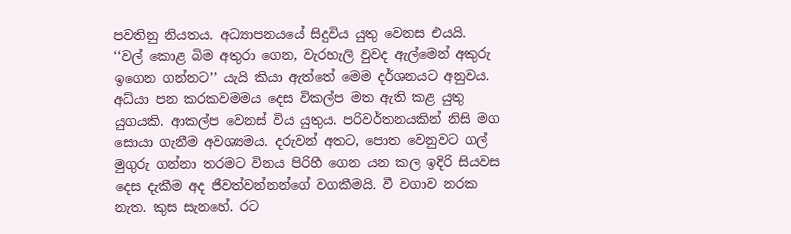පවතිනු නියතය. අධ්‍යාපනයයේ සිදුවිය යුතු වෙනස එයයි.
‘‘වල් කොළ බිම අතුරා ගෙන, වැරහැලි වුවද ඇල්මෙන් අකුරු ඉගෙන ගන්නට’’ යැයි කියා ඇත්තේ මෙම දර්ශනයට අනුවය. අධ්යා පන කරකවමමය දෙස විකල්ප මත ඇති කළ යුතු යුගයකි. ආකල්ප වෙනස් විය යුතුය. පරිවර්තනයකින් නිසි මග සොයා ගැනීම අවශ්‍යමය. දරුවන් අතට, පොත වෙනුවට ගල් මුගුරු ගන්නා තරමට විනය පිරිහී ගෙන යන කල ඉදිරි සියවස දෙස දැකීම අද ජීවත්වන්නන්ගේ වගකීමයි. වී වගාව නරක නැත. කුස සැනහේ. රට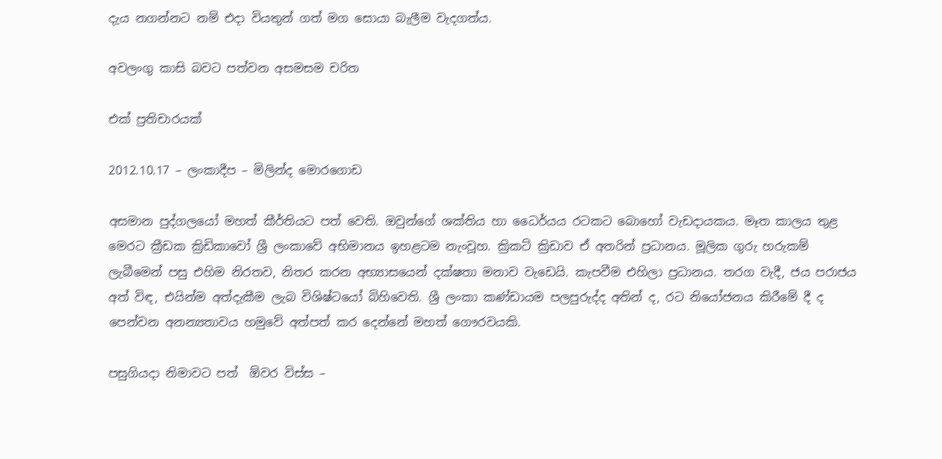දැය නගන්නට නම් එදා වියතුන් ගත් මග සොයා බැලීම වැදගත්ය.

අවලංගු කාසි බවට පත්වන අසමසම චරිත

එක් ප්‍රතිචාරයක්

2012.10.17 – ලංකාදීප – මිලින්ද මොරගොඩ

අසමාන පුද්ගලයෝ මහත් කීර්තියට පත් වෙති. ඔවුන්ගේ ශක්තිය හා ධෛර්යය රටකට බොහෝ වැඩදායකය. මෑත කාලය තුළ මෙරට ක්‍රීඩක ක්‍රිඩිකාවෝ ශ්‍රී ලංකාවේ අභිමානය ඉහළටම නැංවූහ. ක්‍රිකට් ක්‍රිඩාව ඒ අතරින් ප්‍රධානය. මූලික ගුරු හරුකම් ලැබීමෙන් පසු එහිම නිරතව, නිතර කරන අභ්‍යාසයෙන් දක්ෂතා මනාව වැඩෙයි. කැපවීම එහිලා ප්‍රධානය. තරග වැදී, ජය පරාජය අත් විඳ, එයින්ම අත්දැකීම ලැබ විශිෂ්ටයෝ බිහිවෙති. ශ්‍රී ලංකා කණ්ඩායම පලපුරුද්ද අතින් ද, රට නියෝජනය කිරීමේ දී ද පෙන්වන අනන්‍යතාවය හමුවේ අත්පත් කර දෙන්නේ මහත් ගෞරවයකි.

පසුගියදා නිමාවට පත්  ඕවර විස්ස –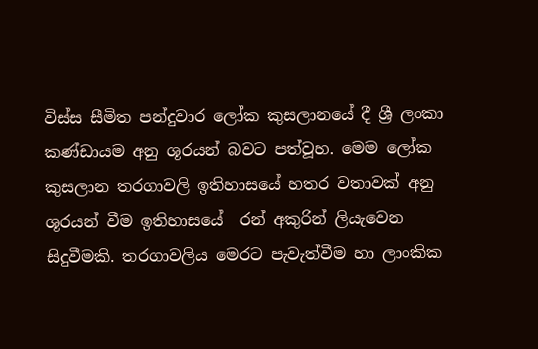විස්ස සීමිත පන්දුවාර ලෝක කුසලානයේ දී ශ්‍රී ලංකා කණ්ඩායම අනු ශූරයන් බවට පත්වූහ. මෙම ලෝක කුසලාන තරගාවලි ඉතිහාසයේ හතර වතාවක් අනු ශූරයන් වීම ඉතිහාසයේ  රන් අකුරින් ලියැවෙන සිදුවීමකි. තරගාවලිය මෙරට පැවැත්වීම හා ලාංකික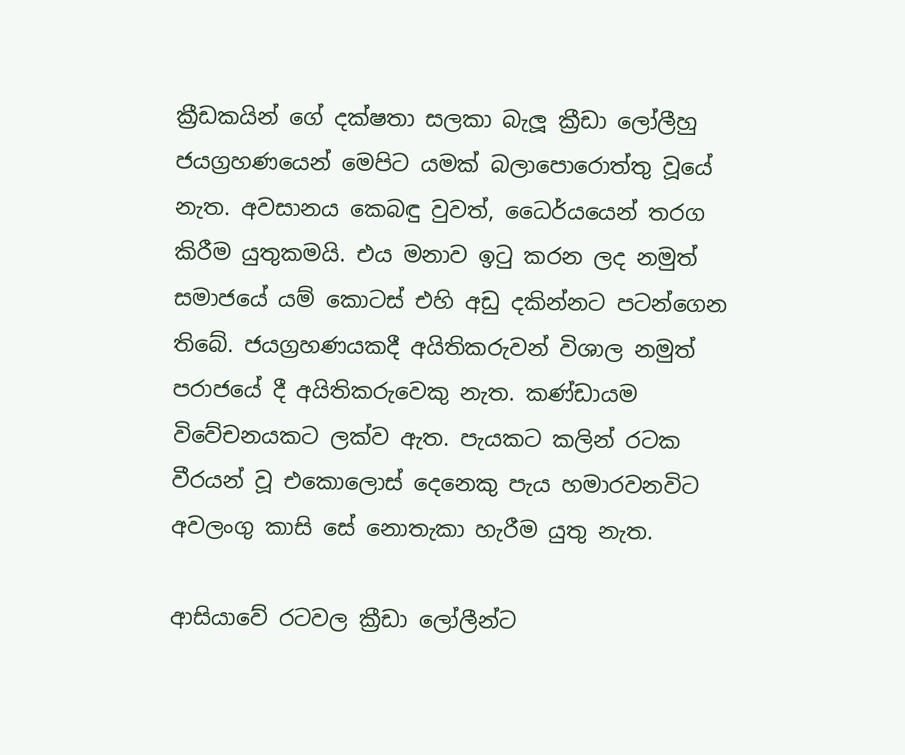ක්‍රීඩකයින් ගේ දක්ෂතා සලකා බැලූ ක්‍රීඩා ලෝලීහු ජයග්‍රහණයෙන් මෙපිට යමක් බලාපොරොත්තු වූයේ නැත. අවසානය කෙබඳු වුවත්, ධෛර්යයෙන් තරග කිරීම යුතුකමයි. එය මනාව ඉටු කරන ලද නමුත් සමාජයේ යම් කොටස් එහි අඩු දකින්නට පටන්ගෙන තිබේ. ජයග්‍රහණයකදී අයිතිකරුවන් විශාල නමුත් පරාජයේ දී අයිතිකරුවෙකු නැත. කණ්ඩායම විවේචනයකට ලක්ව ඇත. පැයකට කලින් රටක වීරයන් වූ එකොලොස් දෙනෙකු පැය හමාරවනවිට අවලංගු කාසි සේ නොතැකා හැරීම යුතු නැත.

ආසියාවේ රටවල ක්‍රීඩා ලෝලීන්ට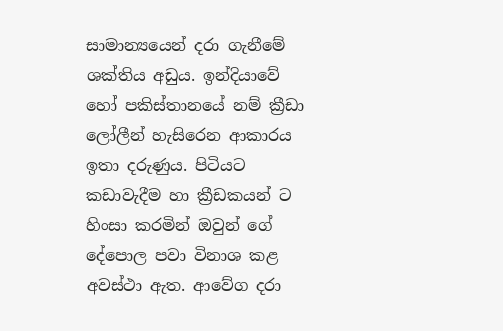සාමාන්‍යයෙන් දරා ගැනීමේ ශක්තිය අඩුය. ඉන්දියාවේ හෝ පකිස්තානයේ නම් ක්‍රීඩා ලෝලීන් හැසිරෙන ආකාරය ඉතා දරුණුය. පිටියට කඩාවැදීම හා ක්‍රීඩකයන් ට හිංසා කරමින් ඔවුන් ගේ දේපොල පවා විනාශ කළ අවස්ථා ඇත. ආවේග දරා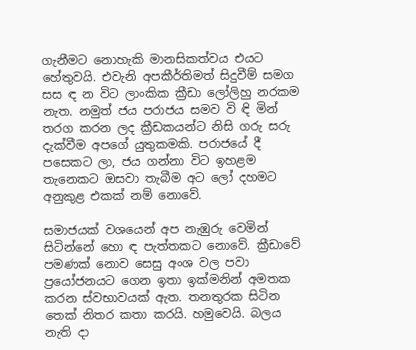ගැනීමට නොහැකි මානසිකත්වය එයට හේතුවයි. එවැනි අපකීර්තිමත් සිදුවීම් සමග සස ඳ න විට ලාංකික ක්‍රීඩා ලෝලිහු නරකම නැත. නමුත් ජය පරාජය සමව වි ඳි මින් තරග කරන ලද ක්‍රීඩකයන්ට නිසි ගරු සරු දැක්වීම අපගේ යුතුකමකි. පරාජයේ දී පසෙකට ලා, ජය ගන්නා විට ඉහළම තැනෙකට ඔසවා තැබීම අට ලෝ දහමට අනුකුළ එකක් නම් නොවේ.

සමාජයක් වශයෙන් අප නැඹුරු වෙමින් සිටින්නේ හො ඳ පැත්තකට නොවේ. ක්‍රීඩාවේ පමණක් නොව සෙසු අංශ වල පවා ප්‍රයෝජනයට ගෙන ඉතා ඉක්මනින් අමතක කරන ස්වභාවයක් ඇත. තනතුරක සිටින තෙක් නිතර කතා කරයි. හමුවෙයි. බලය නැති දා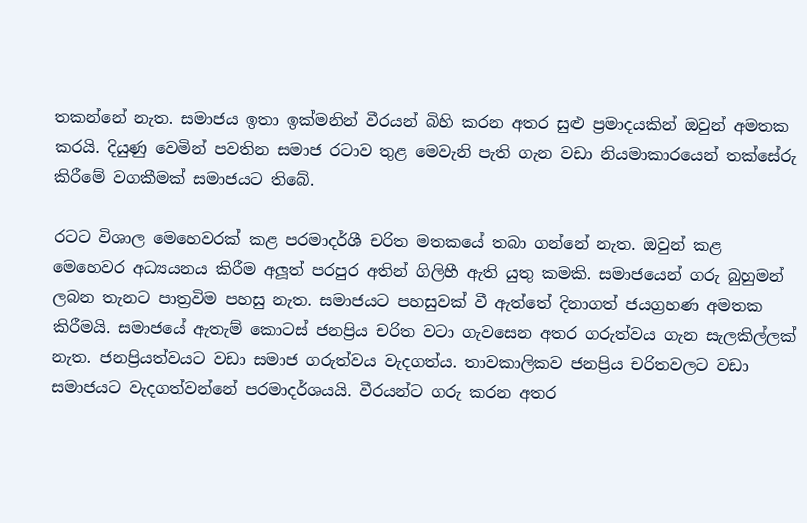තකන්නේ නැත. සමාජය ඉතා ඉක්මනින් වීරයන් බිහි කරන අතර සුළු ප්‍රමාදයකින් ඔවුන් අමතක කරයි. දියුණු වෙමින් පවතින සමාජ රටාව තුළ මෙවැනි පැති ගැන වඩා නියමාකාරයෙන් තක්සේරු කිරීමේ වගකීමක් සමාජයට තිබේ.

රටට විශාල මෙහෙවරක් කළ පරමාදර්ශී චරිත මතකයේ තබා ගන්නේ නැත. ඔවුන් කළ මෙහෙවර අධ්‍යයනය කිරීම අලූත් පරපුර අතින් ගිලිහී ඇති යුතු කමකි. සමාජයෙන් ගරු බුහුමන් ලබන තැනට පාත්‍රවිම පහසු නැත. සමාජයට පහසුවක් වී ඇත්තේ දිනාගත් ජයග්‍රහණ අමතක කිරීමයි. සමාජයේ ඇතැම් කොටස් ජනප්‍රිය චරිත වටා ගැවසෙන අතර ගරුත්වය ගැන සැලකිල්ලක් නැත. ජනප්‍රියත්වයට වඩා සමාජ ගරුත්වය වැදගත්ය. තාවකාලිකව ජනප්‍රිය චරිතවලට වඩා සමාජයට වැදගත්වන්නේ පරමාදර්ශයයි. වීරයන්ට ගරු කරන අතර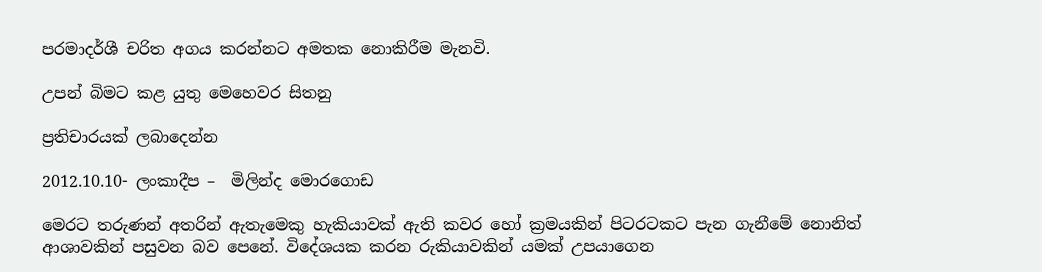පරමාදර්ශී චරිත අගය කරන්නට අමතක නොකිරීම මැනවි.

උපන් බිමට කළ යුතු මෙහෙවර සිතනු

ප්‍රතිචාරයක් ලබාදෙන්න

2012.10.10- ලංකාදීප –  මිලින්ද මොරගොඩ

මෙරට තරුණන් අතරින් ඇතැමෙකු හැකියාවක් ඇති කවර හෝ ක්‍රමයකින් පිටරටකට පැන ගැනීමේ නොනිත් ආශාවකින් පසුවන බව පෙනේ. විදේශයක කරන රුකියාවකින් යමක් උපයාගෙන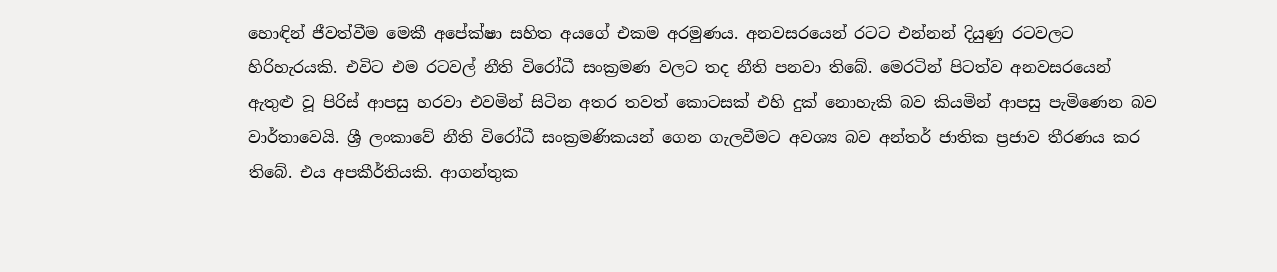හොඳින් ජීවත්වීම මෙකී අපේක්ෂා සහිත අයගේ එකම අරමුණය. අනවසරයෙන් රටට එන්නන් දියුණු රටවලට හිරිහැරයකි. එවිට එම රටවල් නීති විරෝධී සංක්‍රමණ වලට තද නීති පනවා තිබේ. මෙරටින් පිටත්ව අනවසරයෙන් ඇතුළු වූ පිරිස් ආපසු හරවා එවමින් සිටින අතර තවත් කොටසක් එහි දුක් නොහැකි බව කියමින් ආපසු පැමිණෙන බව වාර්තාවෙයි. ශ්‍රී ලංකාවේ නීති විරෝධී සංක්‍රමණිකයන් ගෙන ගැලවීමට අවශ්‍ය බව අන්තර් ජාතික ප්‍රජාව තීරණය කර තිබේ. එය අපකීර්තියකි. ආගන්තුක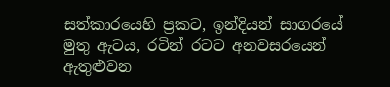සත්කාරයෙහි ප්‍රකට, ඉන්දියන් සාගරයේ මුතු ඇටය, රටින් රටට අනවසරයෙන් ඇතුළුවන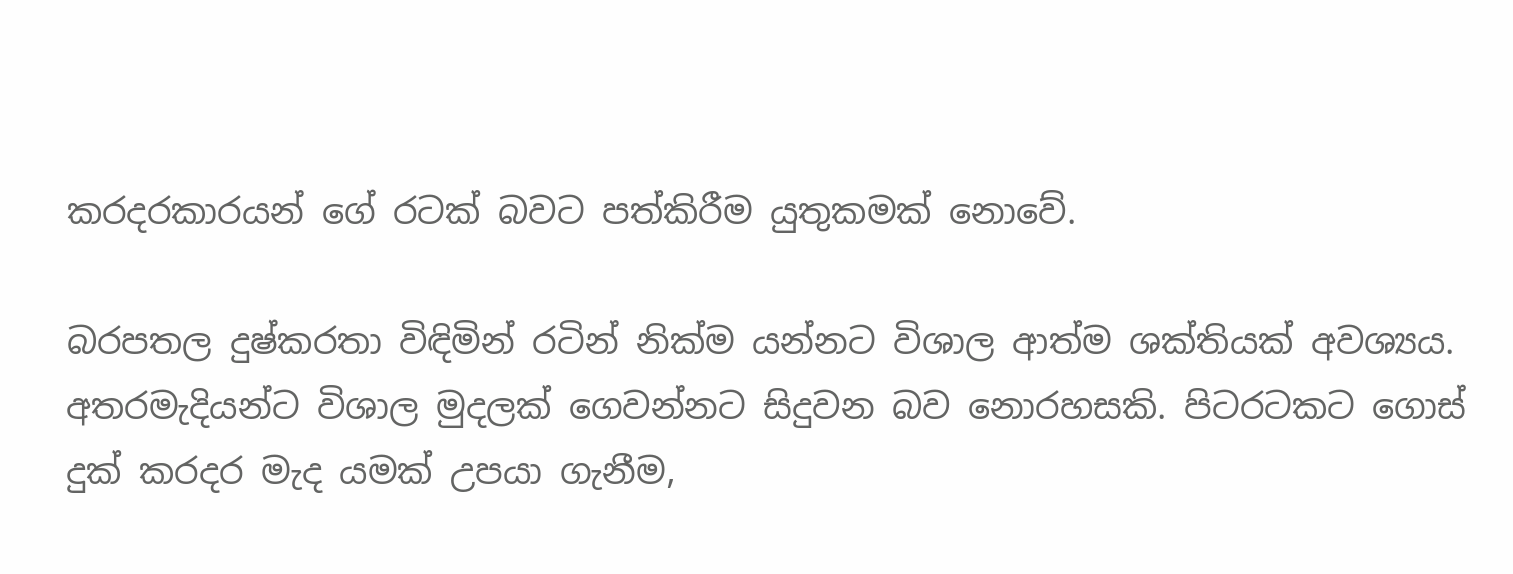කරදරකාරයන් ගේ රටක් බවට පත්කිරීම යුතුකමක් නොවේ.

බරපතල දුෂ්කරතා විඳිමින් රටින් නික්ම යන්නට විශාල ආත්ම ශක්තියක් අවශ්‍යය. අතරමැදියන්ට විශාල මුදලක් ගෙවන්නට සිදුවන බව නොරහසකි. පිටරටකට ගොස් දුක් කරදර මැද යමක් උපයා ගැනීම,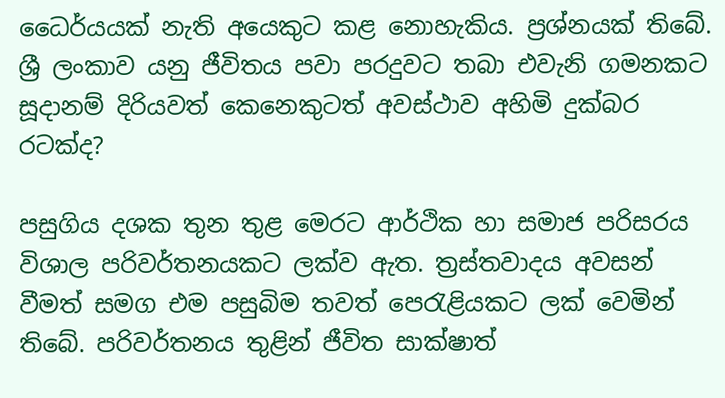ධෛර්යයක් නැති අයෙකුට කළ නොහැකිය. ප්‍රශ්නයක් තිබේ. ශ්‍රී ලංකාව යනු ජීවිතය පවා පරදුවට තබා එවැනි ගමනකට සූදානම් දිරියවත් කෙනෙකුටත් අවස්ථාව අහිමි දුක්බර රටක්ද?

පසුගිය දශක තුන තුළ මෙරට ආර්ථික හා සමාජ පරිසරය විශාල පරිවර්තනයකට ලක්ව ඇත. ත්‍රස්තවාදය අවසන් වීමත් සමග එම පසුබිම තවත් පෙරැළියකට ලක් වෙමින් තිබේ. පරිවර්තනය තුළින් ජීවිත සාක්ෂාත්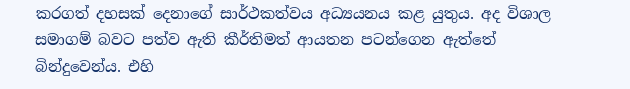කරගත් දහසක් දෙනාගේ සාර්ථකත්වය අධ්‍යයනය කළ යුතුය. අද විශාල සමාගම් බවට පත්ව ඇති කීර්තිමත් ආයතන පටන්ගෙන ඇත්තේ බින්දුවෙන්ය. එහි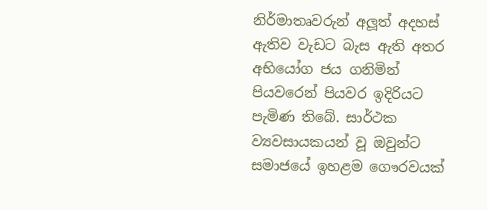නිර්මාතෘවරුන් අලූත් අදහස් ඇතිව වැඩට බැස ඇති අතර අභියෝග ජය ගනිමින් පියවරෙන් පියවර ඉදිරියට පැමිණ තිබේ. සාර්ථක ව්‍යවසායකයන් වූ ඔවුන්ට සමාජයේ ඉහළම ගෞරවයක්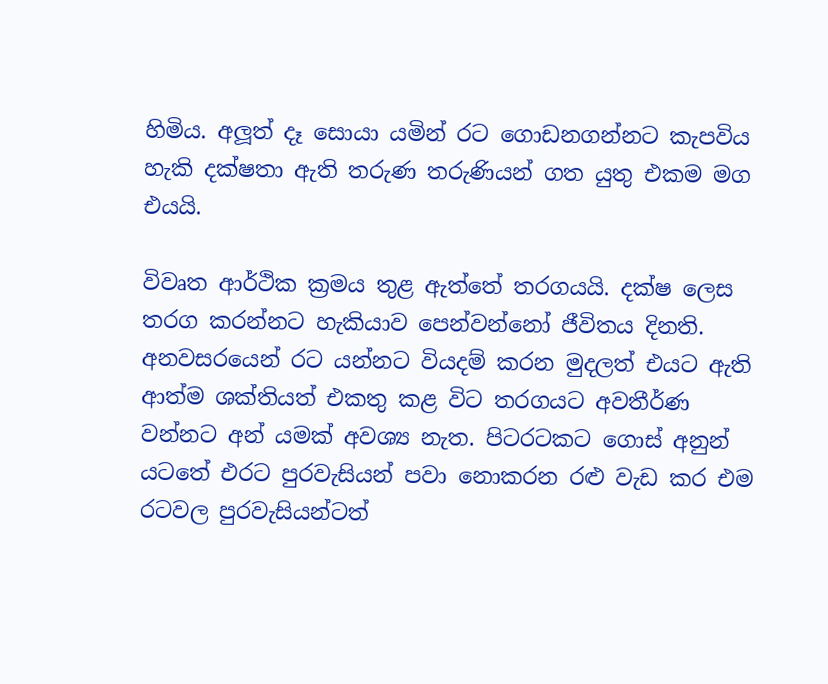හිමිය. අලූත් දෑ සොයා යමින් රට ගොඩනගන්නට කැපවිය හැකි දක්ෂතා ඇති තරුණ තරුණියන් ගත යුතු එකම මග එයයි.

විවෘත ආර්ථික ක්‍රමය තුළ ඇත්තේ තරගයයි. දක්ෂ ලෙස තරග කරන්නට හැකියාව පෙන්වන්නෝ ජීවිතය දිනති. අනවසරයෙන් රට යන්නට වියදම් කරන මුදලත් එයට ඇති ආත්ම ශක්තියත් එකතු කළ විට තරගයට අවතීර්ණ වන්නට අන් යමක් අවශ්‍ය නැත. පිටරටකට ගොස් අනුන් යටතේ එරට පුරවැසියන් පවා නොකරන රළු වැඩ කර එම රටවල පුරවැසියන්ටත්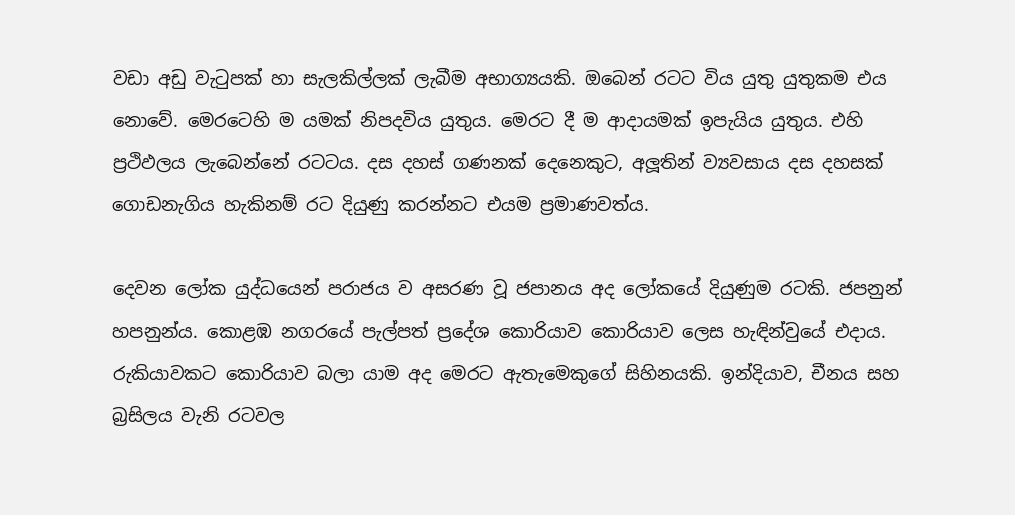වඩා අඩු වැටුපක් හා සැලකිල්ලක් ලැබීම අභාග්‍යයකි. ඔබෙන් රටට විය යුතු යුතුකම එය නොවේ. මෙරටෙහි ම යමක් නිපදවිය යුතුය. මෙරට දී ම ආදායමක් ඉපැයිය යුතුය. එහි ප්‍රථිඵලය ලැබෙන්නේ රටටය. දස දහස් ගණනක් දෙනෙකුට, අලූතින් ව්‍යවසාය දස දහසක් ගොඩනැගිය හැකිනම් රට දියුණු කරන්නට එයම ප්‍රමාණවත්ය.

දෙවන ලෝක යුද්ධයෙන් පරාජය ව අසරණ වූ ජපානය අද ලෝකයේ දියුණුම රටකි. ජපනුන් හපනුන්ය. කොළඹ නගරයේ පැල්පත් ප්‍රදේශ කොරියාව කොරියාව ලෙස හැඳින්වුයේ එදාය. රුකියාවකට කොරියාව බලා යාම අද මෙරට ඇතැමෙකුගේ සිහිනයකි. ඉන්දියාව, චීනය සහ බ්‍රසිලය වැනි රටවල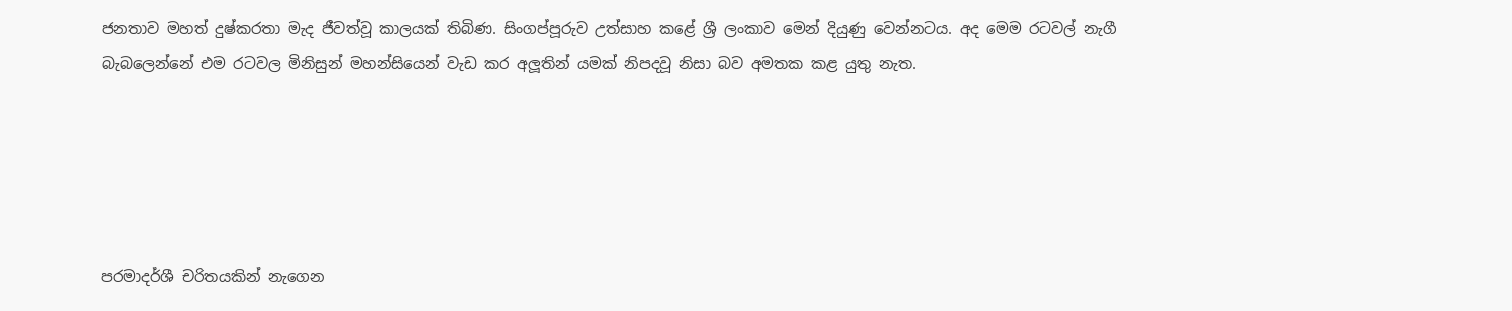ජනතාව මහත් දුෂ්කරතා මැද ජීවත්වූ කාලයක් තිබිණ. සිංගප්පූරුව උත්සාහ කළේ ශ්‍රී ලංකාව මෙන් දියුණු වෙන්නටය. අද මෙම රටවල් නැගී බැබලෙන්නේ එම රටවල මිනිසුන් මහන්සියෙන් වැඩ කර අලූතින් යමක් නිපදවූ නිසා බව අමතක කළ යුතු නැත.





පරමාදර්ශී චරිතයකින් නැගෙන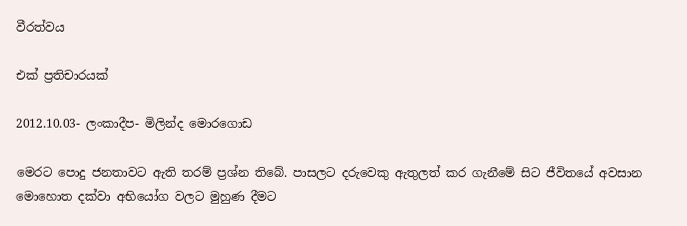වීරත්වය

එක් ප්‍රතිචාරයක්

2012.10.03- ලංකාදීප- මිලින්ද මොරගොඩ

මෙරට පොදු ජනතාවට ඇති තරම් ප්‍රශ්න තිබේ. පාසලට දරුවෙකු ඇතුලත් කර ගැනීමේ සිට ජීවිතයේ අවසාන මොහොත දක්වා අභියෝග වලට මුහුණ දීමට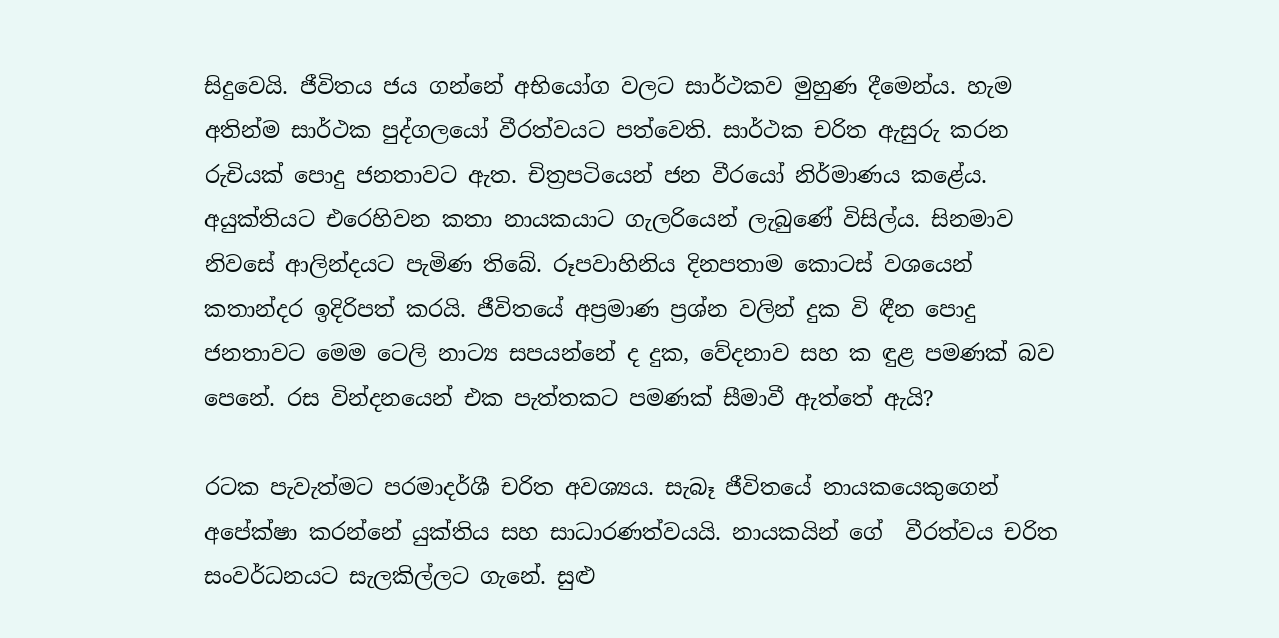සිදුවෙයි. ජීවිතය ජය ගන්නේ අභියෝග වලට සාර්ථකව මුහුණ දීමෙන්ය. හැම අතින්ම සාර්ථක පුද්ගලයෝ වීරත්වයට පත්වෙති. සාර්ථක චරිත ඇසුරු කරන රුචියක් පොදු ජනතාවට ඇත. චිත්‍රපටියෙන් ජන වීරයෝ නිර්මාණය කළේය. අයුක්තියට එරෙහිවන කතා නායකයාට ගැලරියෙන් ලැබුණේ විසිල්ය. සිනමාව නිවසේ ආලින්දයට පැමිණ තිබේ. රූපවාහිනිය දිනපතාම කොටස් වශයෙන් කතාන්දර ඉදිරිපත් කරයි. ජීවිතයේ අප්‍රමාණ ප්‍රශ්න වලින් දුක වි ඳීන පොදු ජනතාවට මෙම ටෙලි නාට්‍ය සපයන්නේ ද දුක, වේදනාව සහ ක ඳුළ පමණක් බව පෙනේ. රස වින්දනයෙන් එක පැත්තකට පමණක් සීමාවී ඇත්තේ ඇයි?

රටක පැවැත්මට පරමාදර්ශී චරිත අවශ්‍යය. සැබෑ ජීවිතයේ නායකයෙකුගෙන් අපේක්ෂා කරන්නේ යුක්තිය සහ සාධාරණත්වයයි. නායකයින් ගේ  වීරත්වය චරිත සංවර්ධනයට සැලකිල්ලට ගැනේ. සුළු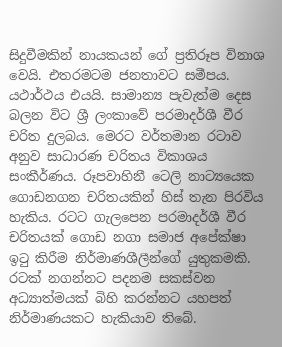සිදුවීමකින් නායකයන් ගේ ප්‍රතිරූප විනාශ වෙයි. එතරමටම ජනතාවට සමීපය. යථාර්ථය එයයි. සාමාන්‍ය පැවැත්ම දෙස බලන විට ශ්‍රී ලංකාවේ පරමාදර්ශී වීර චරිත දුලබය. මෙරට වර්තමාන රටාව අනුව සාධාරණ චරිතය විකාශය සංකීර්ණය. රූපවාහිනී ටෙලි නාට්‍යයෙක ගොඩනගන චරිතයකින් හිස් තැන පිරවිය හැකිය. රටට ගැලපෙන පරමාදර්ශී වීර චරිතයක් ගොඩ නගා සමාජ අපේක්ෂා ඉටු කිරීම නිර්මාණශීලීන්ගේ යුතුකමකි. රටක් නගන්නට පදනම සකස්වන අධ්‍යාත්මයක් බිහි කරන්නට යහපත් නිර්මාණයකට හැකියාව තිබේ.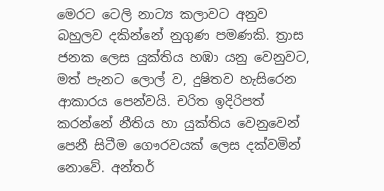මෙරට ටෙලි නාට්‍ය කලාවට අනුව බහුලව දකින්නේ නුගුණ පමණකි. ත්‍රාස ජනක ලෙස යුක්තිය හඹා යනු වෙනුවට, මත් පැනට ලොල් ව, දුෂිතව හැසිරෙන ආකාරය පෙන්වයි. චරිත ඉදිරිපත් කරන්නේ නීතිය හා යුක්තිය වෙනුවෙන් පෙනී සිටීම ගෞරවයක් ලෙස දක්වමින් නොවේ. අන්තර්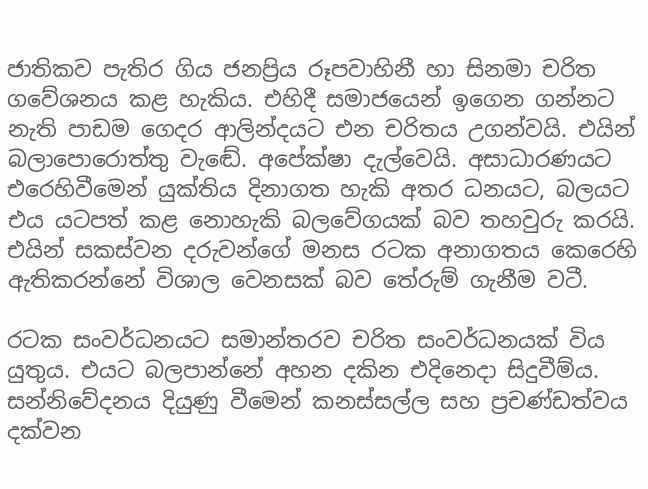ජාතිකව පැතිර ගිය ජනප්‍රිය රූපවාහිනී හා සිනමා චරිත ගවේශනය කළ හැකිය. එහිදී සමාජයෙන් ඉගෙන ගන්නට නැති පාඩම ගෙදර ආලින්දයට එන චරිතය උගන්වයි. එයින් බලාපොරොත්තු වැඬේ. අපේක්ෂා දැල්වෙයි. අසාධාරණයට එරෙහිවීමෙන් යුක්තිය දිනාගත හැකි අතර ධනයට, බලයට එය යටපත් කළ නොහැකි බලවේගයක් බව තහවුරු කරයි. එයින් සකස්වන දරුවන්ගේ මනස රටක අනාගතය කෙරෙහි ඇතිකරන්නේ විශාල වෙනසක් බව තේරුම් ගැනීම වටී.

රටක සංවර්ධනයට සමාන්තරව චරිත සංවර්ධනයක් විය යුතුය. එයට බලපාන්නේ අහන දකින එදිනෙදා සිදුවීම්ය. සන්නිවේදනය දියුණු වීමෙන් කනස්සල්ල සහ ප්‍රචණ්ඩත්වය දක්වන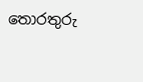තොරතුරු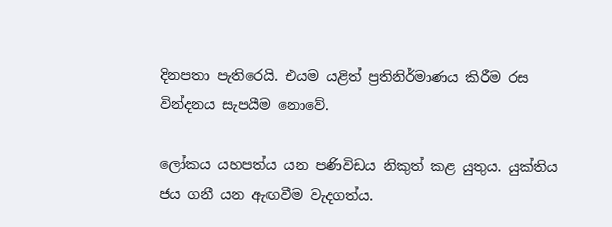දිනපතා පැතිරෙයි. එයම යළිත් ප්‍රතිනිර්මාණය කිරීම රස වින්දනය සැපයීම නොවේ.

ලෝකය යහපත්ය යන පණිවිඩය නිකුත් කළ යුතුය. යුක්තිය ජය ගනී යන ඇඟවීම වැදගත්ය.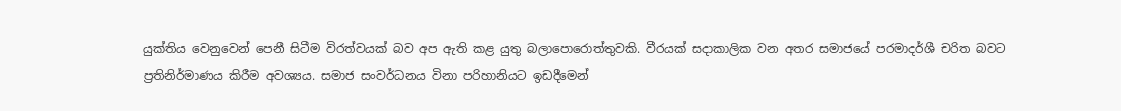යුක්තිය වෙනුවෙන් පෙනී සිටීම විරත්වයක් බව අප ඇති කළ යුතු බලාපොරොත්තුවකි. වීරයක් සදාකාලික වන අතර සමාජයේ පරමාදර්ශී චරිත බවට ප්‍රතිනිර්මාණය කිරීම අවශ්‍යය. සමාජ සංවර්ධනය විනා පරිහානියට ඉඩදීමෙන්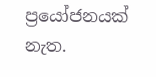ප්‍රයෝජනයක් නැත.